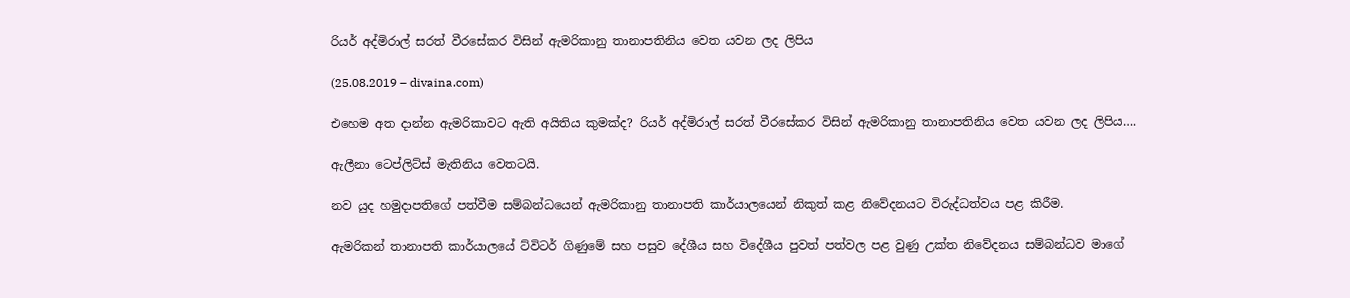රියර් අද්මිරාල් සරත් වීරසේකර විසින් ඇමරිකානු තානාපතිනිය වෙත යවන ලද ලිපිය

(25.08.2019 – divaina.com)

එහෙම අත දාන්න ඇමරිකාවට ඇති අයිතිය කුමක්ද? රියර් අද්මිරාල් සරත් වීරසේකර විසින් ඇමරිකානු තානාපතිනිය වෙත යවන ලද ලිපිය….

ඇලීනා ටෙප්ලිට්ස් මැතිනිය වෙතටයි.

නව යුද හමුදාපතිගේ පත්වීම සම්බන්ධයෙන් ඇමරිකානු තානාපති කාර්යාලයෙන් නිකුත් කළ නිවේදනයට විරුද්ධත්වය පළ කිරීම.

ඇමරිකන් තානාපති කාර්යාලයේ ට්විටර් ගිණුමේ සහ පසුව දේශීය සහ විදේශීය පුවත් පත්වල පළ වුණු උක්ත නිවේදනය සම්බන්ධව මාගේ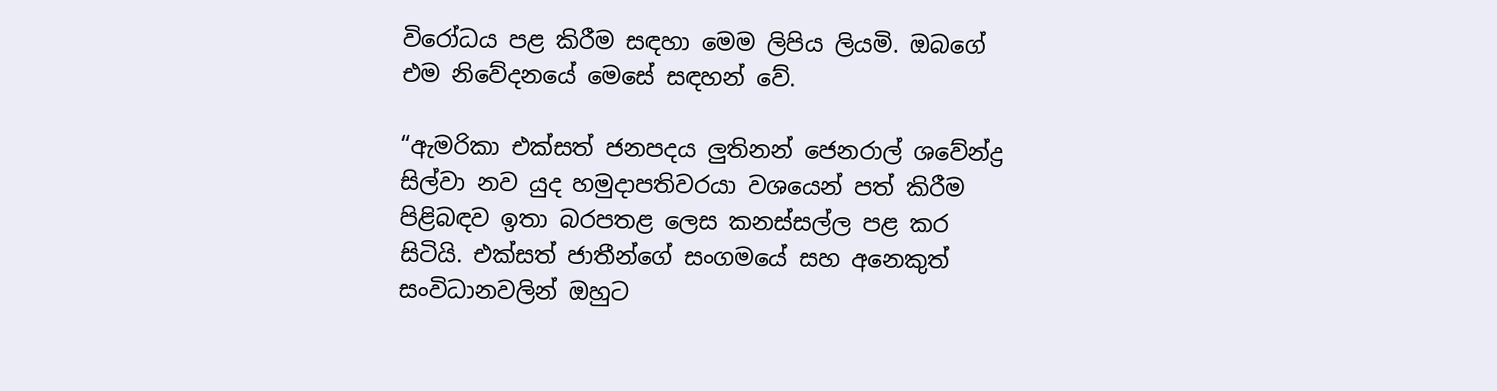විරෝධය පළ කිරීම සඳහා මෙම ලිපිය ලියමි. ඔබගේ එම නිවේදනයේ මෙසේ සඳහන් වේ.

“ඇමරිකා එක්සත් ජනපදය ලුතිනන් ජෙනරාල් ශවේන්ද්‍ර සිල්වා නව යුද හමුදාපතිවරයා වශයෙන් පත් කිරීම පිළිබඳව ඉතා බරපතළ ලෙස කනස්සල්ල පළ කර සිටියි. එක්සත් ජාතීන්ගේ සංගමයේ සහ අනෙකුත් සංවිධානවලින් ඔහුට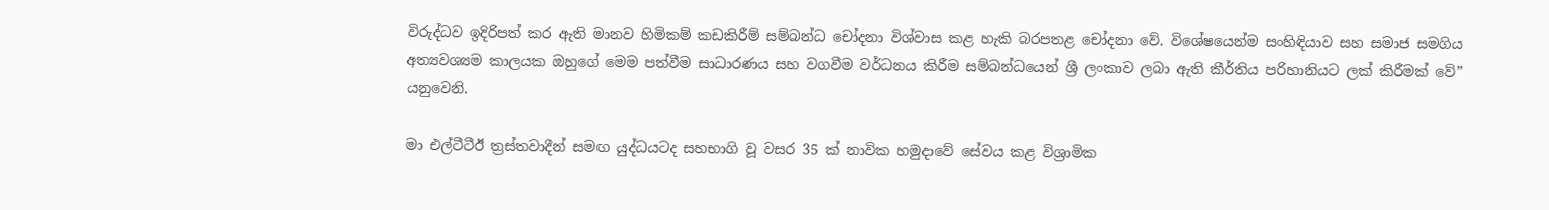විරුද්ධව ඉදිරිපත් කර ඇති මානව හිමිකම් කඩකිරීම් සම්බන්ධ චෝදනා විශ්වාස කළ හැකි බරපතළ චෝදනා වේ. විශේෂයෙන්ම සංහිඳියාව සහ සමාජ සමගිය අත්‍යවශ්‍යම කාලයක ඔහුගේ මෙම පත්වීම සාධාරණය සහ වගවීම වර්ධනය කිරීම සම්බන්ධයෙන් ශ්‍රී ලංකාව ලබා ඇති කීර්තිය පරිහානියට ලක් කිරීමක් වේ” යනුවෙනි.

මා එල්ටීටීඊ ත්‍රස්තවාදීන් සමඟ යුද්ධයටද සහභාගි වූ වසර 35 ක් නාවික හමුදාවේ සේවය කළ විශ්‍රාමික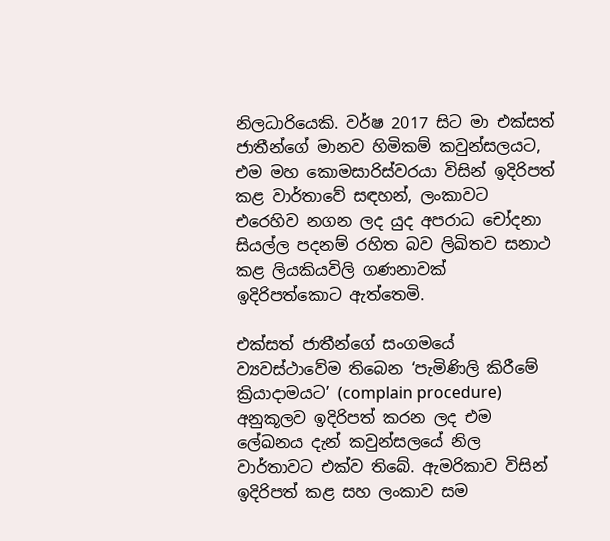නිලධාරියෙකි. වර්ෂ 2017 සිට මා එක්සත් ජාතීන්ගේ මානව හිමිකම් කවුන්සලයට, එම මහ කොමසාරිස්වරයා විසින් ඉදිරිපත් කළ වාර්තාවේ සඳහන්, ලංකාවට එරෙහිව නගන ලද යුද අපරාධ චෝදනා සියල්ල පදනම් රහිත බව ලිඛිතව සනාථ කළ ලියකියවිලි ගණනාවක් ඉදිරිපත්කොට ඇත්තෙමි.

එක්සත් ජාතීන්ගේ සංගමයේ ව්‍යවස්ථාවේම තිබෙන ‘පැමිණිලි කිරීමේ ක්‍රියාදාමයට’ (complain procedure) අනුකූලව ඉදිරිපත් කරන ලද එම ලේඛනය දැන් කවුන්සලයේ නිල වාර්තාවට එක්ව තිබේ. ඇමරිකාව විසින් ඉදිරිපත් කළ සහ ලංකාව සම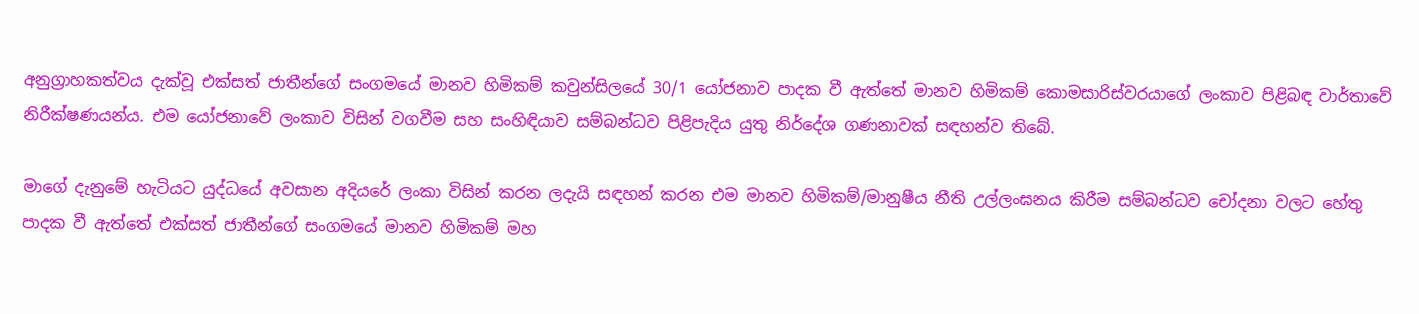අනුග්‍රාහකත්වය දැක්වූ එක්සත් ජාතීන්ගේ සංගමයේ මානව හිමිකම් කවුන්සිලයේ 30/1 යෝජනාව පාදක වී ඇත්තේ මානව හිමිකම් කොමසාරිස්වරයාගේ ලංකාව පිළිබඳ වාර්තාවේ නිරීක්ෂණයන්ය. එම යෝජනාවේ ලංකාව විසින් වගවීම සහ සංහිඳියාව සම්බන්ධව පිළිපැදිය යුතු නිර්දේශ ගණනාවක් සඳහන්ව තිබේ.

මාගේ දැනුමේ හැටියට යුද්ධයේ අවසාන අදියරේ ලංකා විසින් කරන ලදැයි සඳහන් කරන එම මානව හිමිකම්/මානුෂීය නීති උල්ලංඝනය කිරීම සම්බන්ධව චෝදනා වලට හේතු පාදක වී ඇත්තේ එක්සත් ජාතීන්ගේ සංගමයේ මානව හිමිකම් මහ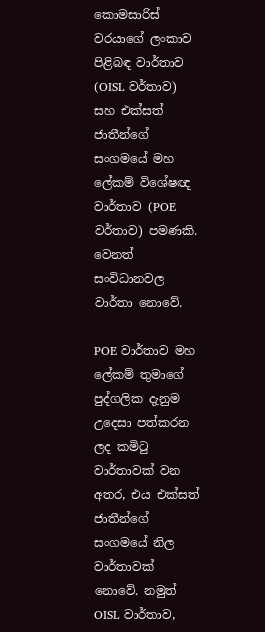කොමසාරිස් වරයාගේ ලංකාව පිළිබඳ වාර්තාව (OISL වර්තාව) සහ එක්සත් ජාතීන්ගේ සංගමයේ මහ ලේකම් විශේෂඥ වාර්තාව (POE වර්තාව) පමණකි. වෙනත් සංවිධානවල වාර්තා නොවේ.

POE වාර්තාව මහ ලේකම් තුමාගේ පුද්ගලික දැනුම උදෙසා පත්කරන ලද කමිටු වාර්තාවක් වන අතර, එය එක්සත් ජාතීන්ගේ සංගමයේ නිල වාර්තාවක් නොවේ. නමුත් OISL වාර්තාව,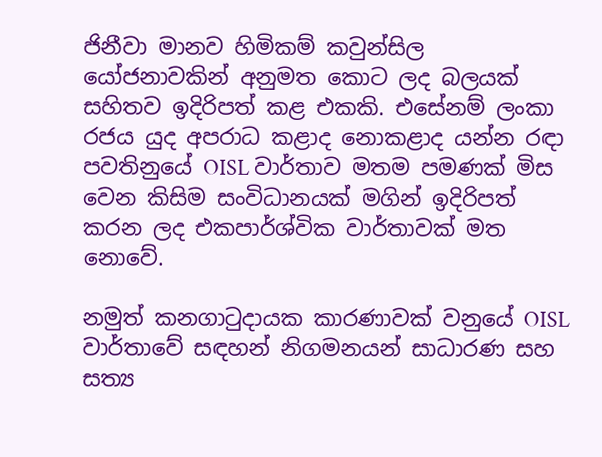ජිනීවා මානව හිමිකම් කවුන්සිල යෝජනාවකින් අනුමත කොට ලද බලයක් සහිතව ඉදිරිපත් කළ එකකි. එසේනම් ලංකා රජය යුද අපරාධ කළාද නොකළාද යන්න රඳා පවතිනුයේ OISL වාර්තාව මතම පමණක් මිස වෙන කිසිම සංවිධානයක් මගින් ඉදිරිපත් කරන ලද එකපාර්ශ්වික වාර්තාවක් මත නොවේ.

නමුත් කනගාටුදායක කාරණාවක් වනුයේ OISL වාර්තාවේ සඳහන් නිගමනයන් සාධාරණ සහ සත්‍ය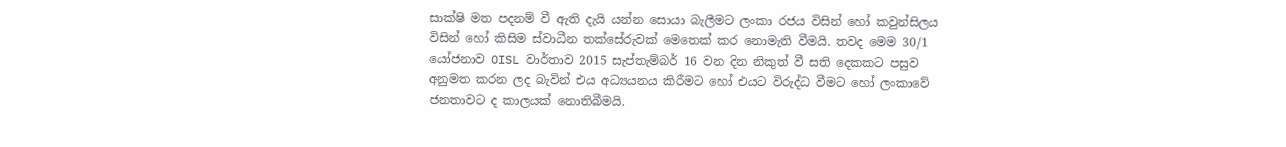සාක්ෂි මත පදනම් වී ඇති දැයි යන්න සොයා බැලීමට ලංකා රජය විසින් හෝ කවුන්සිලය විසින් හෝ කිසිම ස්වාධීන තක්සේරුවක් මෙතෙක් කර නොමැති වීමයි. තවද මෙම 30/1 යෝජනාව OISL වාර්තාව 2015 සැප්තැම්බර් 16 වන දින නිකුත් වී සති දෙකකට පසුව අනුමත කරන ලද බැවින් එය අධ්‍යයනය කිරීමට හෝ එයට විරුද්ධ වීමට හෝ ලංකාවේ ජනතාවට ද කාලයක් නොතිබීමයි.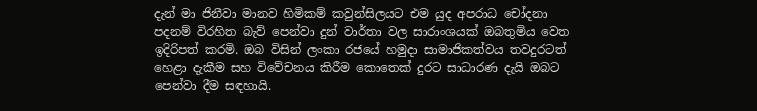දැන් මා ජිනීවා මානව හිමිකම් කවුන්සිලයට එම යුද අපරාධ චෝදනා පදනම් විරහිත බැව් පෙන්වා දුන් වාර්තා වල සාරාංශයක් ඔබතුමිය වෙත ඉදිරිපත් කරමි. ඔබ විසින් ලංකා රජයේ හමුදා සාමාජිකත්වය තවදුරටත් හෙළා දැකීම සහ විවේචනය කිරීම කොතෙක් දුරට සාධාරණ දැයි ඔබට පෙන්වා දීම සඳහායි.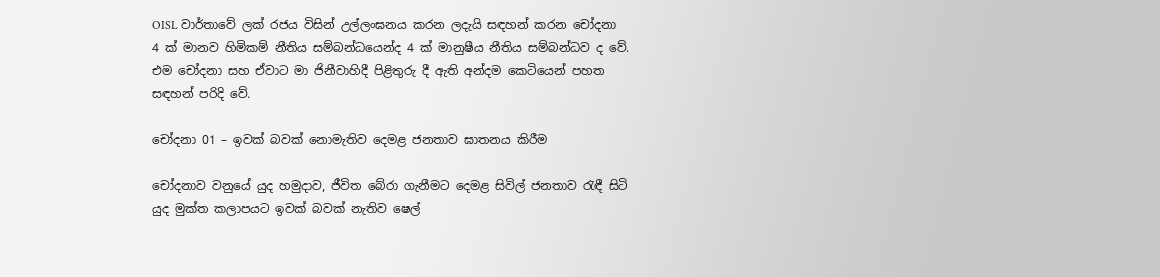OISL වාර්තාවේ ලක් රජය විසින් උල්ලංඝනය කරන ලදැයි සඳහන් කරන චෝදනා 4 ක් මානව හිමිකම් නීතිය සම්බන්ධයෙන්ද 4 ක් මානුෂීය නීතිය සම්බන්ධව ද වේ. එම චෝදනා සහ ඒවාට මා ජිනීවාහිදී පිළිතුරු දී ඇති අන්දම කෙටියෙන් පහත සඳහන් පරිදි වේ.

චෝදනා 01 – ඉවක් බවක් නොමැතිව දෙමළ ජනතාව ඝාතනය කිරීම

චෝදනාව වනුයේ යුද හමුදාව, ජීවිත බේරා ගැනීමට දෙමළ සිවිල් ජනතාව රැඳී සිටි යුද මුක්ත කලාපයට ඉවක් බවක් නැතිව ෂෙල්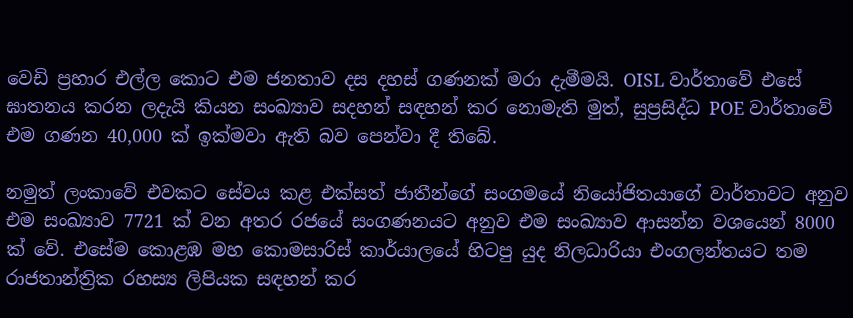වෙඩි ප්‍රහාර එල්ල කොට එම ජනතාව දස දහස් ගණනක් මරා දැමීමයි. OISL වාර්තාවේ එසේ ඝාතනය කරන ලදැයි කියන සංඛ්‍යාව සදහන් සඳහන් කර නොමැති මුත්, සුප්‍රසිද්ධ POE වාර්තාවේ එම ගණන 40,000 ක් ඉක්මවා ඇති බව පෙන්වා දී තිබේ.

නමුත් ලංකාවේ එවකට සේවය කළ එක්සත් ජාතීන්ගේ සංගමයේ නියෝජිතයාගේ වාර්තාවට අනුව එම සංඛ්‍යාව 7721 ක් වන අතර රජයේ සංගණනයට අනුව එම සංඛ්‍යාව ආසන්න වශයෙන් 8000 ක් වේ. එසේම කොළඹ මහ කොමසාරිස් කාර්යාලයේ හිටපු යුද නිලධාරියා එංගලන්තයට තම රාජතාන්ත්‍රික රහස්‍ය ලිපියක සඳහන් කර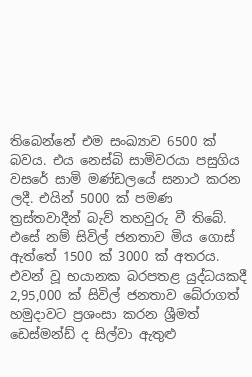තිබෙන්නේ එම සංඛ්‍යාව 6500 ක් බවය. එය නෙස්බි සාමිවරයා පසුගිය වසරේ සාමි මණ්ඩලයේ සනාථ කරන ලදී. එයින් 5000 ක් පමණ ත්‍රස්තවාදීන් බැව් තහවුරු වී තිබේ. එසේ නම් සිවිල් ජනතාව මිය ගොස් ඇත්තේ 1500 ක් 3000 ක් අතරය. එවන් වූ භයානක බරපතළ යුද්ධයකදී 2,95,000 ක් සිවිල් ජනතාව බේරාගත් හමුදාවට ප්‍රශංසා කරන ශ්‍රීමත් ඩෙස්මන්ඩ් ද සිල්වා ඇතුළු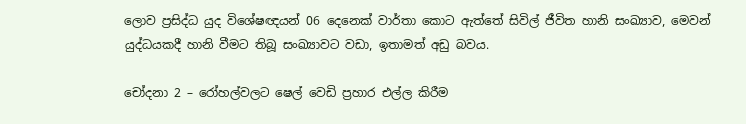ලොව ප්‍රසිද්ධ යුද විශේෂඥයන් 06 දෙනෙක් වාර්තා කොට ඇත්තේ සිවිල් ජීවිත හානි සංඛ්‍යාව, මෙවන් යුද්ධයකදී හානි වීමට තිබූ සංඛ්‍යාවට වඩා, ඉතාමත් අඩු බවය.

චෝදනා 2 – රෝහල්වලට ෂෙල් වෙඩි ප්‍රහාර එල්ල කිරීම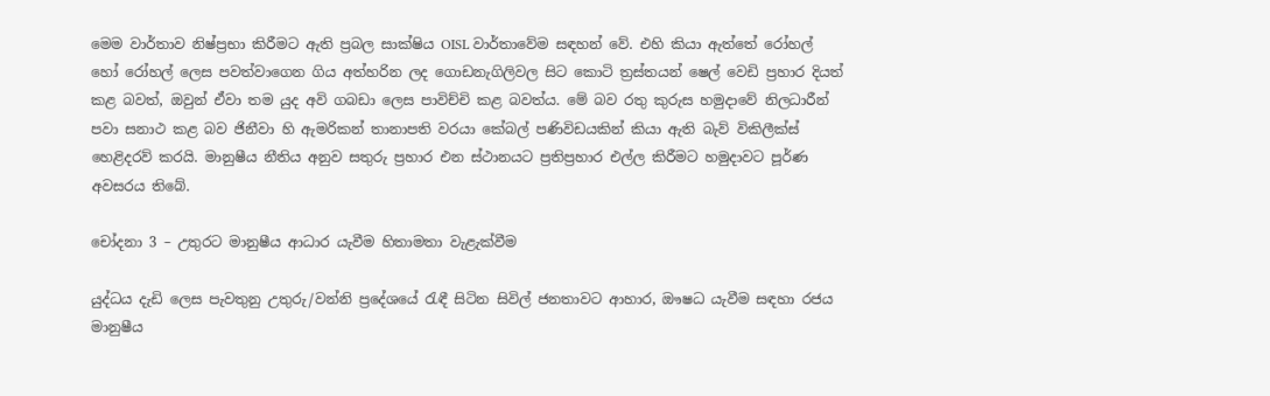මෙම වාර්තාව නිෂ්ප්‍රභා කිරීමට ඇති ප්‍රබල සාක්ෂිය OISL වාර්තාවේම සඳහන් වේ. එහි කියා ඇත්තේ රෝහල් හෝ රෝහල් ලෙස පවත්වාගෙන ගිය අත්හරින ලද ගොඩනැගිලිවල සිට කොටි ත්‍රස්තයන් ෂෙල් වෙඩි ප්‍රහාර දියත් කළ බවත්, ඔවුන් ඒවා තම යුද අවි ගබඩා ලෙස පාවිච්චි කළ බවත්ය. මේ බව රතු කුරුස හමුදාවේ නිලධාරීන් පවා සනාථ කළ බව ජිනීවා හි ඇමරිකන් තානාපති වරයා කේබල් පණිවිඩයකින් කියා ඇති බැව් විකිලීක්ස් හෙළිදරව් කරයි. මානුෂීය නීතිය අනුව සතුරු ප්‍රහාර එන ස්ථානයට ප්‍රතිප්‍රහාර එල්ල කිරීමට හමුදාවට පූර්ණ අවසරය තිබේ.

චෝදනා 3 – උතුරට මානුෂීය ආධාර යැවීම හිතාමතා වැළැක්වීම

යුද්ධය දැඩි ලෙස පැවතුනු උතුරු/වන්නි ප්‍රදේශයේ රැඳී සිටින සිවිල් ජනතාවට ආහාර, ඖෂධ යැවීම සඳහා රජය මානුෂීය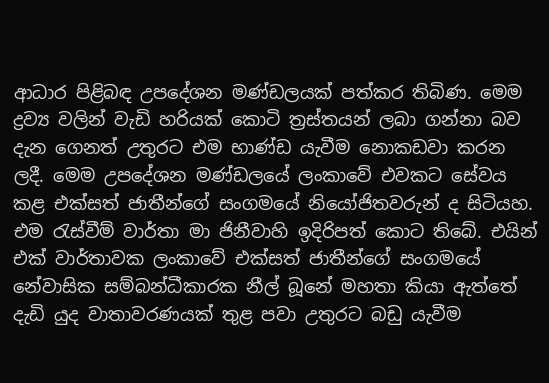ආධාර පිළිබඳ උපදේශන මණ්ඩලයක් පත්කර තිබිණ. මෙම ද්‍රව්‍ය වලින් වැඩි හරියක් කොටි ත්‍රස්තයන් ලබා ගන්නා බව දැන ගෙනත් උතුරට එම භාණ්ඩ යැවීම නොකඩවා කරන ලදී. මෙම උපදේශන මණ්ඩලයේ ලංකාවේ එවකට සේවය කළ එක්සත් ජාතීන්ගේ සංගමයේ නියෝජිතවරුන් ද සිටියහ. එම රැස්වීම් වාර්තා මා ජිනීවාහි ඉදිරිපත් කොට තිබේ. එයින් එක් වාර්තාවක ලංකාවේ එක්සත් ජාතීන්ගේ සංගමයේ නේවාසික සම්බන්ධීකාරක නීල් බූනේ මහතා කියා ඇත්තේ දැඩි යුද වාතාවරණයක් තුළ පවා උතුරට බඩු යැවීම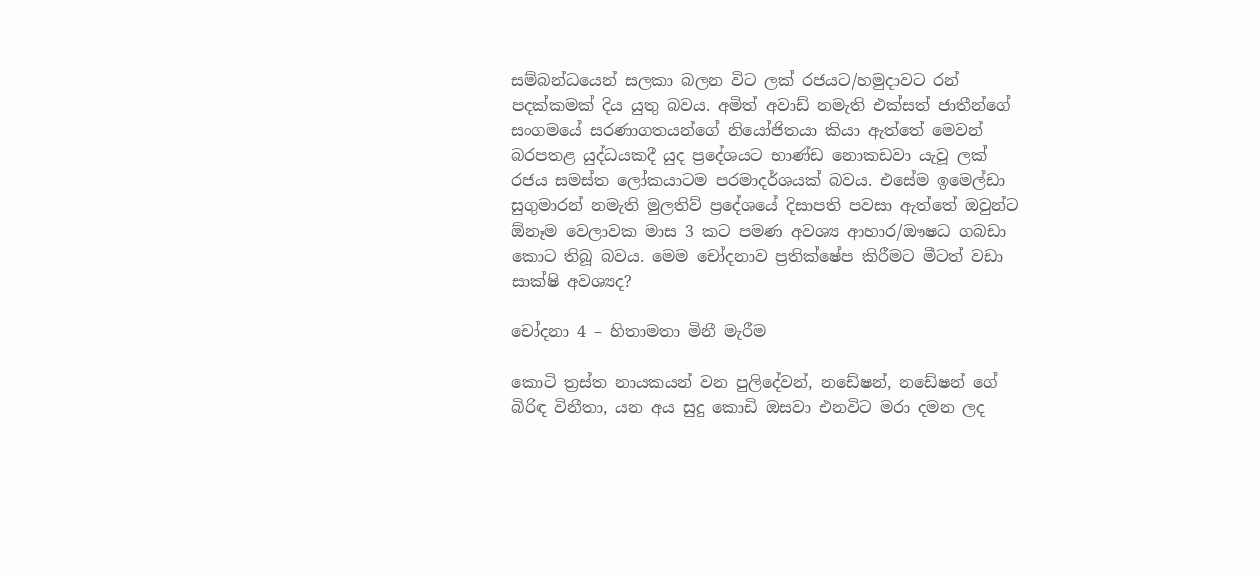සම්බන්ධයෙන් සලකා බලන විට ලක් රජයට/හමුදාවට රන් පදක්කමක් දිය යුතු බවය. අමිත් අවාඩ් නමැති එක්සත් ජාතීන්ගේ සංගමයේ සරණාගතයන්ගේ නියෝජිතයා කියා ඇත්තේ මෙවන් බරපතළ යුද්ධයකදී යුද ප්‍රදේශයට භාණ්ඩ නොකඩවා යැවූ ලක් රජය සමස්ත ලෝකයාටම පරමාදර්ශයක් බවය. එසේම ඉමෙල්ඩා සුගුමාරන් නමැති මුලතිව් ප්‍රදේශයේ දිසාපති පවසා ඇත්තේ ඔවුන්ට ඕනෑම වෙලාවක මාස 3 කට පමණ අවශ්‍ය ආහාර/ඖෂධ ගබඩා කොට තිබූ බවය. මෙම චෝදනාව ප්‍රතික්ෂේප කිරීමට මීටත් වඩා සාක්ෂි අවශ්‍යද?

චෝදනා 4 – හිතාමතා මිනී මැරීම

කොටි ත්‍රස්ත නායකයන් වන පුලිදේවන්, නඩේෂන්, නඩේෂන් ගේ බිරිඳ විනීතා, යන අය සුදු කොඩි ඔසවා එනවිට මරා දමන ලද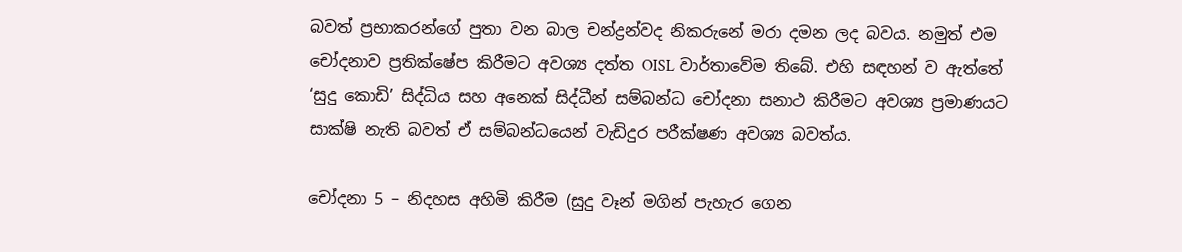බවත් ප්‍රභාකරන්ගේ පුතා වන බාල චන්ද්‍රන්වද නිකරුනේ මරා දමන ලද බවය. නමුත් එම චෝදනාව ප්‍රතික්ෂේප කිරීමට අවශ්‍ය දත්ත OISL වාර්තාවේම තිබේ. එහි සඳහන් ව ඇත්තේ ‘සුදු කොඩි’ සිද්ධිය සහ අනෙක් සිද්ධීන් සම්බන්ධ චෝදනා සනාථ කිරීමට අවශ්‍ය ප්‍රමාණයට සාක්ෂි නැති බවත් ඒ සම්බන්ධයෙන් වැඩිදුර පරීක්ෂණ අවශ්‍ය බවත්ය.

චෝදනා 5 – නිදහස අහිමි කිරීම (සුදු වෑන් මගින් පැහැර ගෙන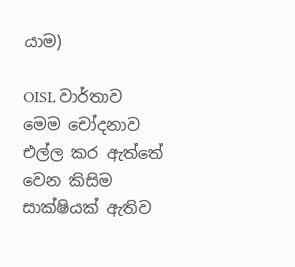යාම)

OISL වාර්තාව මෙම චෝදනාව එල්ල කර ඇත්තේ වෙන කිසිම සාක්ෂියක් ඇතිව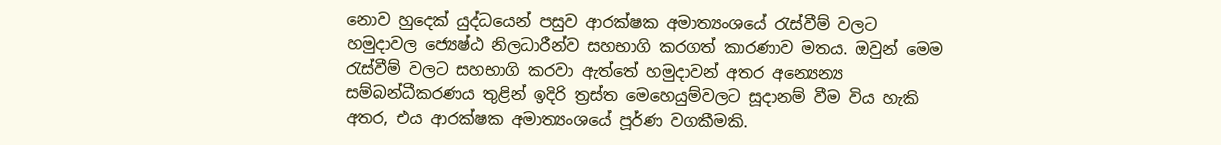නොව හුදෙක් යුද්ධයෙන් පසුව ආරක්ෂක අමාත්‍යංශයේ රැස්වීම් වලට හමුදාවල ජ්‍යෙෂ්ඨ නිලධාරීන්ව සහභාගි කරගත් කාරණාව මතය. ඔවුන් මෙම රැස්වීම් වලට සහභාගි කරවා ඇත්තේ හමුදාවන් අතර අන්‍යෙන්‍ය සම්බන්ධීකරණය තුළින් ඉදිරි ත්‍රස්ත මෙහෙයුම්වලට සූදානම් වීම විය හැකි අතර, එය ආරක්ෂක අමාත්‍යංශයේ පූර්ණ වගකීමකි.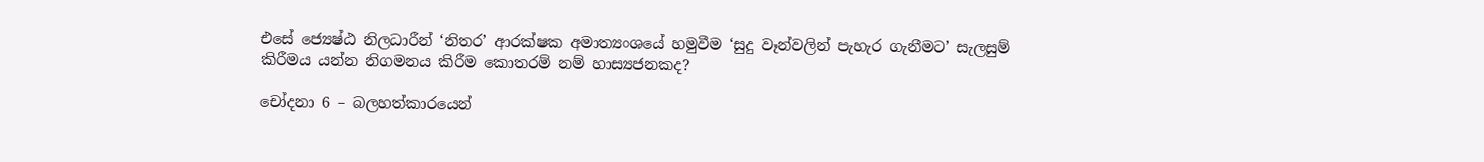එසේ ජ්‍යෙෂ්ඨ නිලධාරීන් ‘නිතර’ ආරක්ෂක අමාත්‍යංශයේ හමුවීම ‘සුදු වෑන්වලින් පැහැර ගැනීමට’ සැලසුම් කිරීමය යන්න නිගමනය කිරීම කොතරම් නම් හාස්‍යජනකද?

චෝදනා 6 – බලහත්කාරයෙන්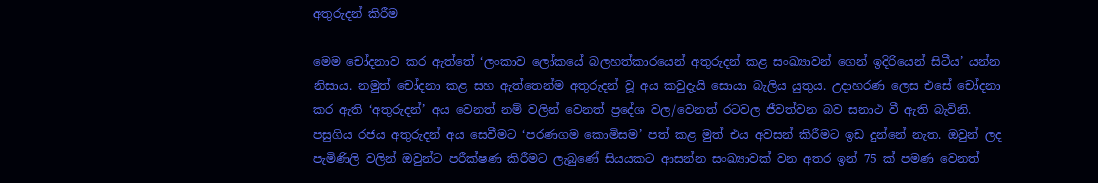අතුරුදන් කිරීම

මෙම චෝදනාව කර ඇත්තේ ‘ලංකාව ලෝකයේ බලහත්කාරයෙන් අතුරුදන් කළ සංඛ්‍යාවන් ගෙන් ඉදිරියෙන් සිටීය’ යන්න නිසාය. නමුත් චෝදනා කළ සහ ඇත්තෙන්ම අතුරුදන් වූ අය කවුදැයි සොයා බැලිය යුතුය. උදාහරණ ලෙස එසේ චෝදනා කර ඇති ‘අතුරුදන්’ අය වෙනත් නම් වලින් වෙනත් ප්‍රදේශ වල/වෙනත් රටවල ජීවත්වන බව සනාථ වී ඇති බැවිනි. පසුගිය රජය අතුරුදන් අය සෙවීමට ‘පරණගම කොමිසම’ පත් කළ මුත් එය අවසන් කිරීමට ඉඩ දුන්නේ නැත. ඔවුන් ලද පැමිණිලි වලින් ඔවුන්ට පරීක්ෂණ කිරීමට ලැබුණේ සියයකට ආසන්න සංඛ්‍යාවක් වන අතර ඉන් 75 ක් පමණ වෙනත්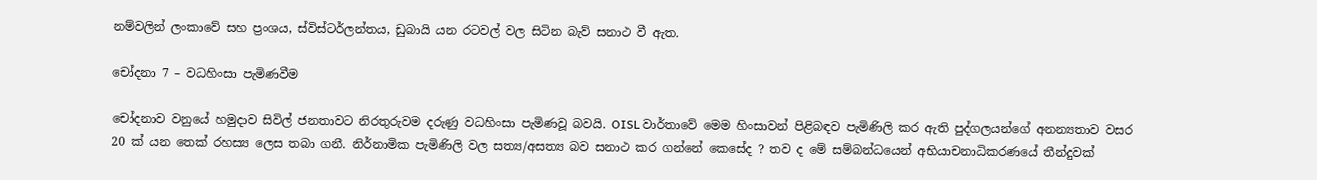නම්වලින් ලංකාවේ සහ ප්‍රංශය, ස්විස්ටර්ලන්තය, ඩුබායි යන රටවල් වල සිටින බැව් සනාථ වී ඇත.

චෝදනා 7 – වධහිංසා පැමිණවීම

චෝදනාව වනුයේ හමුදාව සිවිල් ජනතාවට නිරතුරුවම දරුණු වධහිංසා පැමිණවූ බවයි. OISL වාර්තාවේ මෙම හිංසාවන් පිළිබඳව පැමිණිලි කර ඇති පුද්ගලයන්ගේ අනන්‍යතාව වසර 20 ක් යන තෙක් රහස්‍ය ලෙස තබා ගනී. නිර්නාමික පැමිණිලි වල සත්‍ය/අසත්‍ය බව සනාථ කර ගන්නේ කෙසේද ? තව ද මේ සම්බන්ධයෙන් අභියාචනාධිකරණයේ තීන්දුවක්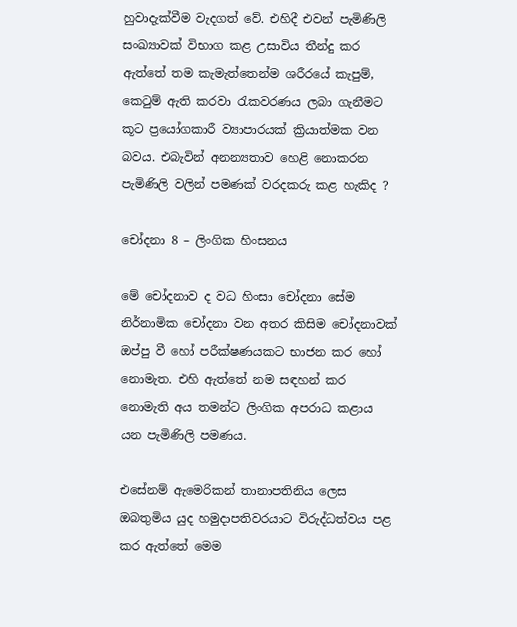හුවාදැක්වීම වැදගත් වේ. එහිදී එවන් පැමිණිලි සංඛ්‍යාවක් විභාග කළ උසාවිය තීන්දු කර ඇත්තේ තම කැමැත්තෙන්ම ශරීරයේ කැපුම්, කෙටුම් ඇති කරවා රැකවරණය ලබා ගැනීමට කූට ප්‍රයෝගකාරී ව්‍යාපාරයක් ක්‍රියාත්මක වන බවය. එබැවින් අනන්‍යතාව හෙළි නොකරන පැමිණිලි වලින් පමණක් වරදකරු කළ හැකිද ?

චෝදනා 8 – ලිංගික හිංසනය

මේ චෝදනාව ද වධ හිංසා චෝදනා සේම නිර්නාමික චෝදනා වන අතර කිසිම චෝදනාවක් ඔප්පු වී හෝ පරීක්ෂණයකට භාජන කර හෝ නොමැත. එහි ඇත්තේ නම සඳහන් කර නොමැති අය තමන්ට ලිංගික අපරාධ කළාය යන පැමිණිලි පමණය.

එසේනම් ඇමෙරිකන් තානාපතිනිය ලෙස ඔබතුමිය යුද හමුදාපතිවරයාට විරුද්ධත්වය පළ කර ඇත්තේ මෙම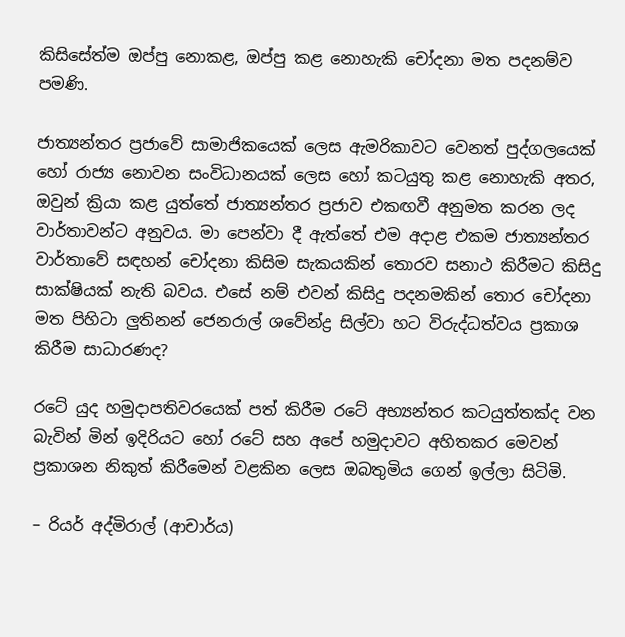කිසිසේත්ම ඔප්පු නොකළ, ඔප්පු කළ නොහැකි චෝදනා මත පදනම්ව පමණි.

ජාත්‍යන්තර ප්‍රජාවේ සාමාජිකයෙක් ලෙස ඇමරිකාවට වෙනත් පුද්ගලයෙක් හෝ රාජ්‍ය නොවන සංවිධානයක් ලෙස හෝ කටයුතු කළ නොහැකි අතර, ඔවුන් ක්‍රියා කළ යුත්තේ ජාත්‍යන්තර ප්‍රජාව එකඟවී අනුමත කරන ලද වාර්තාවන්ට අනුවය. මා පෙන්වා දී ඇත්තේ එම අදාළ එකම ජාත්‍යන්තර වාර්තාවේ සඳහන් චෝදනා කිසිම සැකයකින් තොරව සනාථ කිරීමට කිසිදු සාක්ෂියක් නැති බවය. එසේ නම් එවන් කිසිදු පදනමකින් තොර චෝදනා මත පිහිටා ලුතිනන් ජෙනරාල් ශවේන්ද්‍ර සිල්වා හට විරුද්ධත්වය ප්‍රකාශ කිරීම සාධාරණද?

රටේ යුද හමුදාපතිවරයෙක් පත් කිරීම රටේ අභ්‍යන්තර කටයුත්තක්ද වන බැවින් මින් ඉදිරියට හෝ රටේ සහ අපේ හමුදාවට අහිතකර මෙවන් ප්‍රකාශන නිකුත් කිරීමෙන් වළකින ලෙස ඔබතුමිය ගෙන් ඉල්ලා සිටිමි.

– රියර් අද්මිරාල් (ආචාර්ය)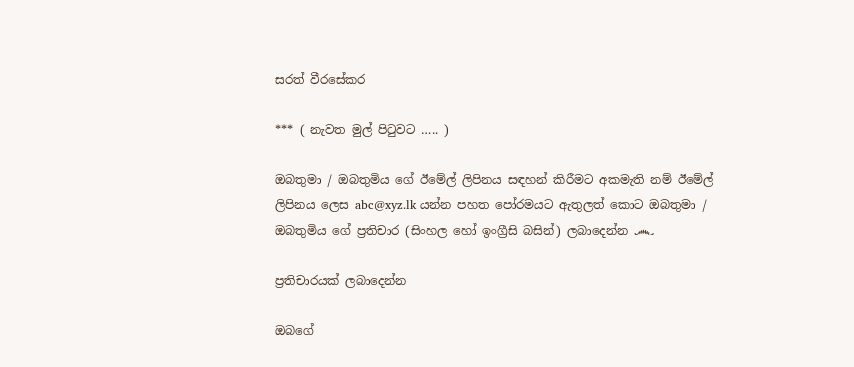සරත් වීරසේකර

*** ( නැවත මුල් පිටුවට ….. )

ඔබතුමා / ඔබතුමිය ගේ ඊමේල් ලිපිනය සඳහන් කිරීමට අකමැති නම් ඊමේල් ලිපිනය ලෙස abc@xyz.lk යන්න පහත පෝරමයට ඇතුලත් කොට ඔබතුමා / ඔබතුමිය ගේ ප්‍රතිචාර (සිංහල හෝ ඉංග්‍රීසි බසින්) ලබාදෙන්න ෴

ප්‍රතිචාරයක් ලබාදෙන්න

ඔබගේ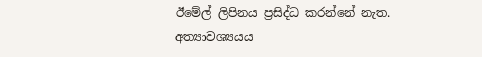ඊමේල් ලිපිනය ප්‍රසිද්ධ කරන්නේ නැත. අත්‍යාවශ්‍යයය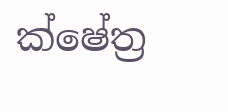ක්ෂේත්‍ර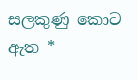සලකුණු කොට ඇත *